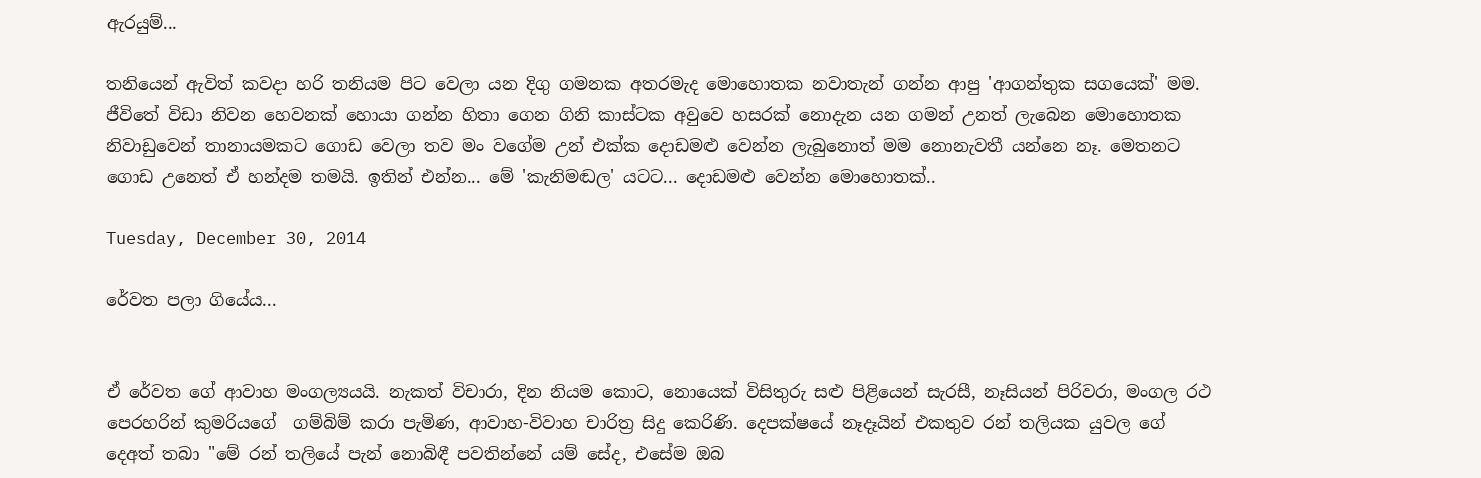ඇරයුම්...

තනියෙන් ඇවිත් කවදා හරි තනියම පිට වෙලා යන දිගු ගමනක අතරමැද මොහොතක නවාතැන් ගන්න ආපු 'ආගන්තුක සගයෙක්' මම. ජීවිතේ විඩා නිවන හෙවනක් හොයා ගන්න හිතා ගෙන ගිනි කාස්ටක අවුවෙ හසරක් නොදැන යන ගමන් උනත් ලැබෙන මොහොතක නිවාඩුවෙන් තානායමකට ගොඩ වෙලා තව මං වගේම උන් එක්ක දොඩමළු වෙන්න ලැබුනොත් මම නොනැවතී යන්නෙ නෑ. මෙතනට ගොඩ උනෙත් ඒ හන්දම තමයි. ඉතින් එන්න... මේ 'කැනිමඬල' යටට... දොඩමළු වෙන්න මොහොතක්..

Tuesday, December 30, 2014

රේවත පලා ගියේය...


ඒ රේවත ගේ ආවාහ මංගල්‍යයයි. නැකත් විචාරා, දින නියම කොට, නොයෙක් විසිතුරු සළු පිළියෙන් සැරසී, නෑසියන් පිරිවරා, මංගල රථ පෙරහරින් කුමරියගේ  ගම්බිම් කරා පැමිණ, ආවාහ-විවාහ චාරිත්‍ර සිදු කෙරිණි. දෙපක්ෂයේ නෑදෑයින් එකතුව රන් තලියක යුවල ගේ දෙඅත් තබා "මේ රන් තලියේ පැන් නොබිඳී පවතින්නේ යම් සේද, එසේම ඔබ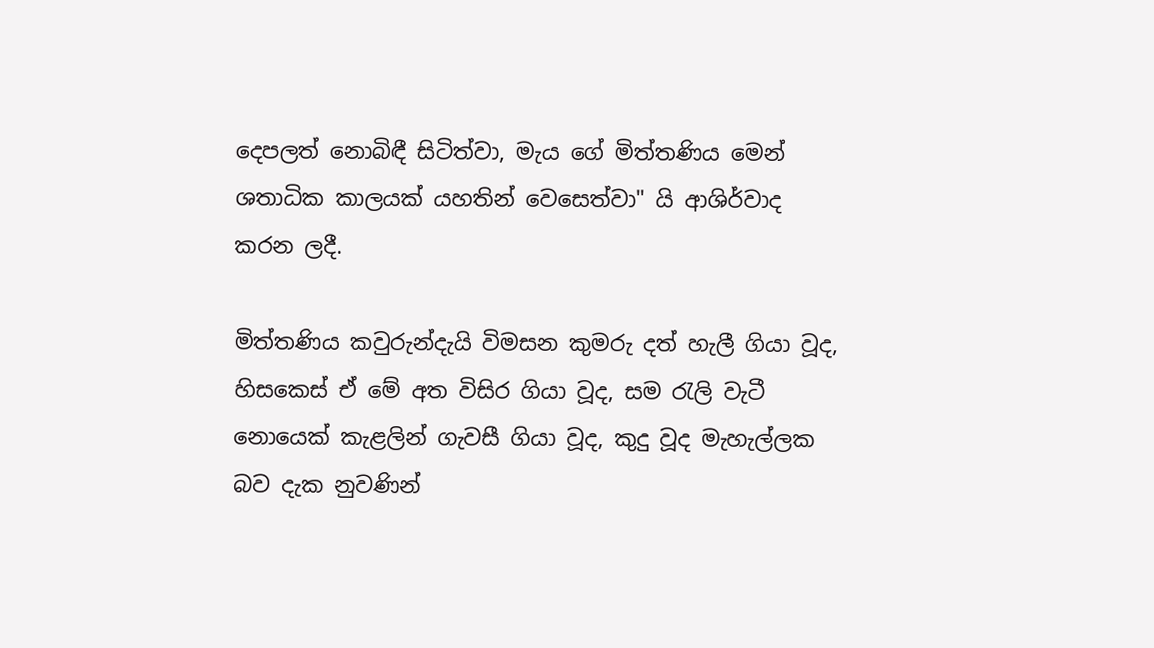දෙපලත් නොබිඳී සිටිත්වා, මැය ගේ මිත්තණිය මෙන් ශතාධික කාලයක් යහතින් වෙසෙත්වා" යි ආශිර්වාද කරන ලදී.

මිත්තණිය කවුරුන්දැයි විමසන කුමරු දත් හැලී ගියා වූද, හිසකෙස් ඒ මේ අත විසිර ගියා වූද, සම රැලි වැටී නොයෙක් කැළලින් ගැවසී ගියා වූද, කුදු වූද මැහැල්ලක බව දැක නුවණින්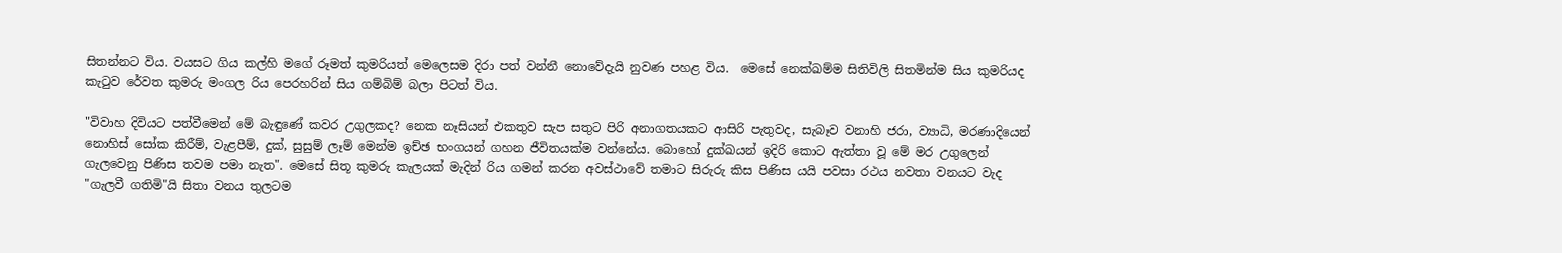සිතන්නට විය. වයසට ගිය කල්හි මගේ රූමත් කුමරියත් මෙලෙසම දිරා පත් වන්නී නොවේදැයි නුවණ පහළ විය.  මෙසේ නෙක්ඛම්ම සිතිවිලි සිතමින්ම සිය කුමරියද කැටුව රේවත කුමරු මංගල රිය පෙරහරින් සිය ගම්බිම් බලා පිටත් විය.

"විවාහ දිවියට පත්වීමෙන් මේ බැඳුණේ කවර උගුලකද? නෙක නෑසියන් එකතුව සැප සතුට පිරි අනාගතයකට ආසිරි පැතුවද, සැබෑව වනාහි ජරා, ව්‍යාධි, මරණාදියෙන් නොහිස් සෝක කිරීම්, වැළපීම්, දුක්, සුසුම් ලෑම් මෙන්ම ඉච්ඡ භංගයන් ගහන ජීවිතයක්ම වන්නේය. බොහෝ දුක්ඛයන් ඉදිරි කොට ඇත්තා වූ මේ මර උගුලෙන් ගැලවෙනු පිණිස තවම පමා නැත". මෙසේ සිතූ කුමරු කැලයක් මැදින් රිය ගමන් කරන අවස්ථාවේ තමාට සිරුරු කිස පිණිස යයි පවසා රථය නවතා වනයට වැද "ගැලවී ගතිමි"යි සිතා වනය තුලටම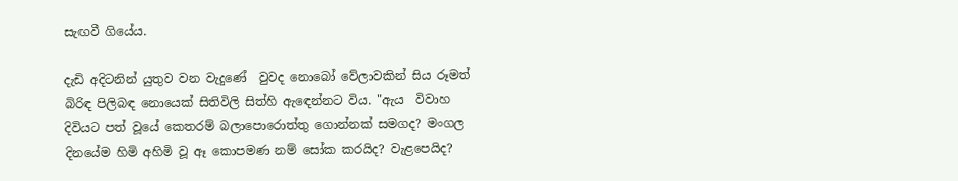සැඟවී ගියේය.

දැඩි අදිටනින් යුතුව වන වැදුණේ  වුවද නොබෝ වේලාවකින් සිය රූමත් බිරිඳ පිලිබඳ නොයෙක් සිතිවිලි සිත්හි ඇඳෙන්නට විය. "ඇය  විවාහ දිවියට පත් වූයේ කෙතරම් බලාපොරොත්තු ගොන්නක් සමගද? මංගල දිනයේම හිමි අහිමි වූ ඈ කොපමණ නම් සෝක කරයිද? වැළපෙයිද?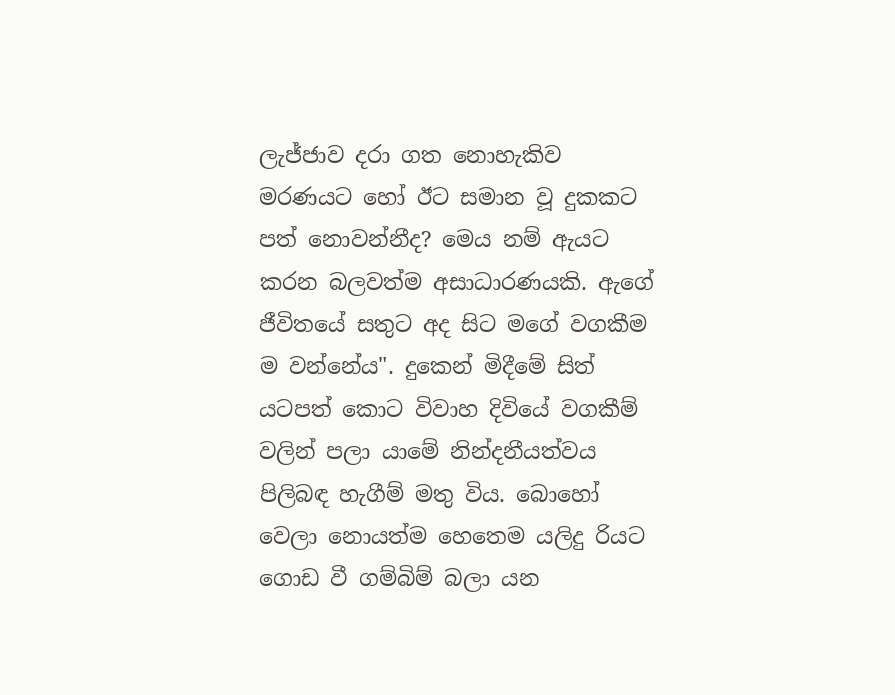ලැජ්ජාව දරා ගත නොහැකිව මරණයට හෝ ඊට සමාන වූ දුකකට පත් නොවන්නීද? මෙය නම් ඇයට කරන බලවත්ම අසාධාරණයකි. ඇගේ ජීවිතයේ සතුට අද සිට මගේ වගකීම ම වන්නේය". දුකෙන් මිදීමේ සිත් යටපත් කොට විවාහ දිවියේ වගකීම් වලින් පලා යාමේ නින්දනීයත්වය පිලිබඳ හැගීම් මතු විය. බොහෝ වෙලා නොයත්ම හෙතෙම යලිදු රියට ගොඩ වී ගම්බිම් බලා යන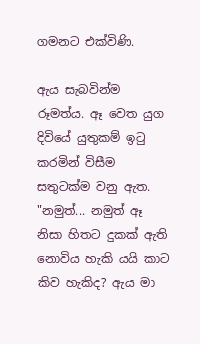ගමනට එක්විණි.

ඇය සැබවින්ම රූමත්ය. ඈ වෙත යුග දිවියේ යුතුකම් ඉටු කරමින් විසීම සතුටක්ම වනු ඇත. "නමුත්... නමුත් ඈ නිසා හිතට දුකක් ඇති නොවිය හැකි යයි කාට කිව හැකිද? ඇය මා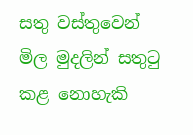සතු වස්තුවෙන් මිල මුදලින් සතුටු කළ නොහැකි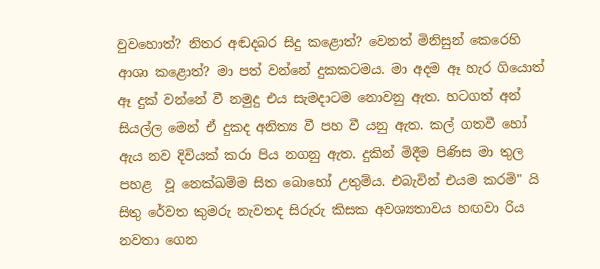වුවහොත්? නිතර අඬදබර සිදු කළොත්? වෙනත් මිනිසුන් කෙරෙහි ආශා කළොත්? මා පත් වන්නේ දුකකටමය. මා අදම ඈ හැර ගියොත් ඈ දුක් වන්නේ වී නමුදු එය සැමදාටම නොවනු ඇත. හටගත් අන් සියල්ල මෙන් ඒ දුකද අනිත්‍ය වී පහ වී යනු ඇත. කල් ගතවී හෝ ඇය නව දිවියක් කරා පිය නගනු ඇත. දුකින් මිදීම පිණිස මා තුල පහළ  වූ නෙක්ඛම්ම සිත බොහෝ උතුම්ය. එබැවින් එයම කරමි" යි සිතු රේවත කුමරු නැවතද සිරුරු කිසක අවශ්‍යතාවය හඟවා රිය නවතා ගෙන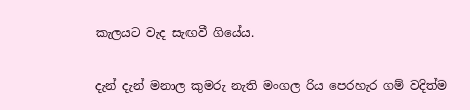කැලයට වැද සැඟවී ගියේය.

දැන් දැන් මනාල කුමරු නැති මංගල රිය පෙරහැර ගම් වදිත්ම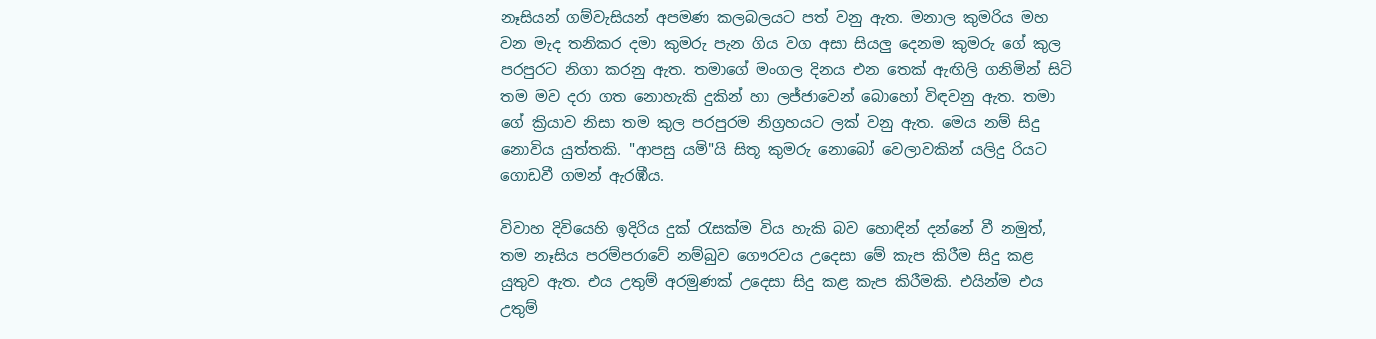නෑසියන් ගම්වැසියන් අපමණ කලබලයට පත් වනු ඇත. මනාල කුමරිය මහ වන මැද තනිකර දමා කුමරු පැන ගිය වග අසා සියලු දෙනම කුමරු ගේ කුල පරපුරට නිගා කරනු ඇත. තමාගේ මංගල දිනය එන තෙක් ඇඟිලි ගනිමින් සිටි තම මව දරා ගත නොහැකි දුකින් හා ලජ්ජාවෙන් බොහෝ විඳවනු ඇත. තමා ගේ ක්‍රියාව නිසා තම කුල පරපුරම නිග්‍රහයට ලක් වනු ඇත. මෙය නම් සිදු නොවිය යුත්තකි. "ආපසු යමි"යි සිතූ කුමරු නොබෝ වෙලාවකින් යලිදු රියට ගොඩවී ගමන් ඇරඹීය.

විවාහ දිවියෙහි ඉදිරිය දුක් රැසක්ම විය හැකි බව හොඳින් දන්නේ වී නමුත්, තම නෑසිය පරම්පරාවේ නම්බුව ගෞරවය උදෙසා මේ කැප කිරීම සිදු කළ යුතුව ඇත. එය උතුම් අරමුණක් උදෙසා සිදු කළ කැප කිරීමකි. එයින්ම එය උතුම්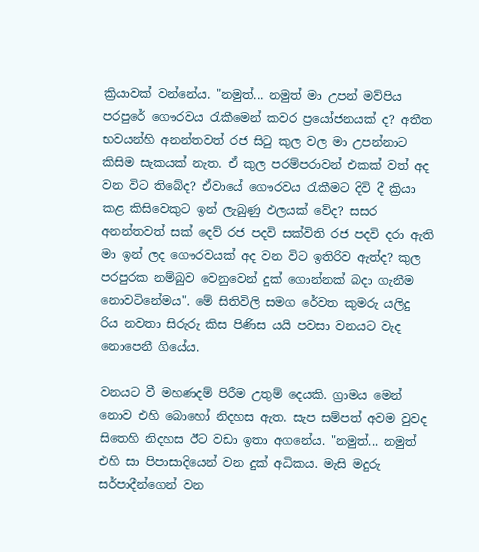ක්‍රියාවක් වන්නේය. "නමුත්... නමුත් මා උපන් මව්පිය පරපුරේ ගෞරවය රැකීමෙන් කවර ප්‍රයෝජනයක් ද? අතීත භවයන්හි අනන්තවත් රජ සිටු කුල වල මා උපන්නාට කිසිම සැකයක් නැත. ඒ කුල පරම්පරාවන් එකක් වත් අද වන විට තිබේද? ඒවායේ ගෞරවය රැකීමට දිවි දී ක්‍රියා කළ කිසිවෙකුට ඉන් ලැබුණු ඵලයක් වේද? සසර අනන්තවත් සක් දෙව් රජ පදවි සක්විති රජ පදවි දරා ඇති මා ඉන් ලද ගෞරවයක් අද වන විට ඉතිරිව ඇත්ද? කුල පරපුරක නම්බුව වෙනුවෙන් දුක් ගොන්නක් බදා ගැනීම නොවටිනේමය". මේ සිතිවිලි සමග රේවත කුමරු යලිදු රිය නවතා සිරුරු කිස පිණිස යයි පවසා වනයට වැද නොපෙනී ගියේය.

වනයට වී මහණදම් පිරීම උතුම් දෙයකි. ග්‍රාමය මෙන් නොව එහි බොහෝ නිදහස ඇත. සැප සම්පත් අවම වුවද සිතෙහි නිදහස ඊට වඩා ඉතා අගනේය. "නමුත්... නමුත් එහි සා පිපාසාදියෙන් වන දුක් අධිකය. මැසි මදුරු සර්පාදීන්ගෙන් වන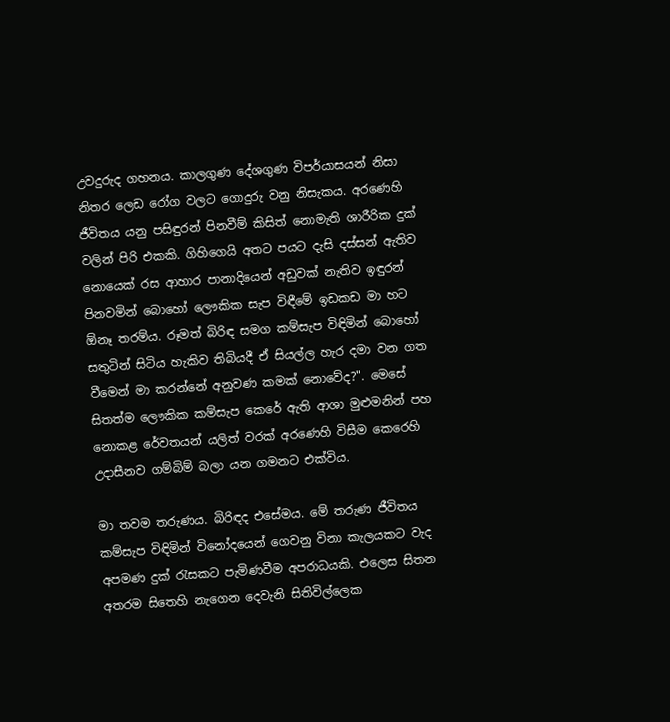උවදුරුද ගහනය. කාලගුණ දේශගුණ විපර්යාසයන් නිසා නිතර ලෙඩ රෝග වලට ගොදුරු වනු නිසැකය. අරණෙහි ජීවිතය යනු පසිඳුරන් පිනවීම් කිසිත් නොමැති ශාරීරික දුක් වලින් පිරි එකකි. ගිහිගෙයි අතට පයට දැසි දස්සන් ඇතිව නොයෙක් රස ආහාර පානාදියෙන් අඩුවක් නැතිව ඉඳුරන් පිනවමින් බොහෝ ලෞකික සැප විඳීමේ ඉඩකඩ මා හට ඕනෑ තරම්ය. රූමත් බිරිඳ සමග කම්සැප විඳිමින් බොහෝ සතුටින් සිටිය හැකිව තිබියදී ඒ සියල්ල හැර දමා වන ගත වීමෙන් මා කරන්නේ අනුවණ කමක් නොවේද?". මෙසේ සිතත්ම ලෞකික කම්සැප කෙරේ ඇති ආශා මුළුමනින් පහ නොකළ රේවතයන් යලිත් වරක් අරණෙහි විසීම කෙරෙහි උදාසීනව ගම්බිම් බලා යන ගමනට එක්විය.

මා තවම තරුණය. බිරිඳද එසේමය. මේ තරුණ ජීවිතය කම්සැප විඳිමින් විනෝදයෙන් ගෙවනු විනා කැලයකට වැද අපමණ දුක් රැසකට පැමිණවීම අපරාධයකි. එලෙස සිතන අතරම සිතෙහි නැගෙන දෙවැනි සිතිවිල්ලෙක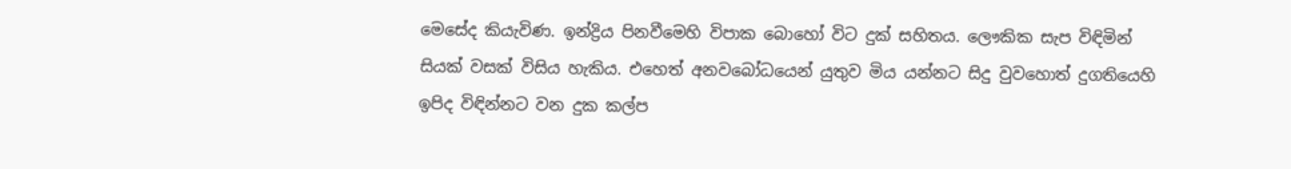මෙසේද කියැවිණ. ඉන්ද්‍රිය පිනවීමෙහි විපාක බොහෝ විට දුක් සහිතය. ලෞකික සැප විඳිමින් සියක් වසක් විසිය හැකිය. එහෙත් අනවබෝධයෙන් යුතුව මිය යන්නට සිදු වුවහොත් දුගතියෙහි ඉපිද විඳින්නට වන දුක කල්ප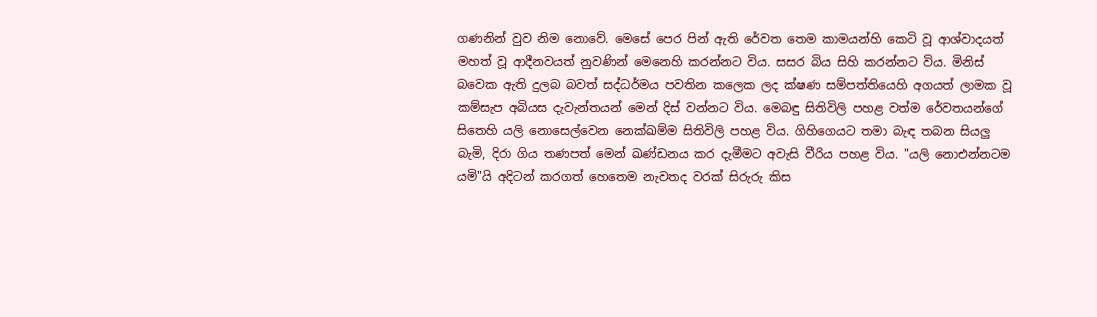ගණනින් වුව නිම නොවේ. මෙසේ පෙර පින් ඇති රේවත තෙම කාමයන්හි කෙටි වූ ආශ්වාදයත් මහත් වූ ආදීනවයත් නුවණින් මෙනෙහි කරන්නට විය. සසර බිය සිහි කරන්නට විය. මිනිස් බවෙක ඇති දුලබ බවත් සද්ධර්මය පවතින කලෙක ලද ක්ෂණ සම්පත්තියෙහි අගයත් ලාමක වූ කම්සැප අබියස දැවැන්තයන් මෙන් දිස් වන්නට විය. මෙබඳු සිතිවිලි පහළ වත්ම රේවතයන්ගේ සිතෙහි යලි නොසෙල්වෙන නෙක්ඛම්ම සිතිවිලි පහළ විය. ගිහිගෙයට තමා බැඳ තබන සියලු බැමි, දිරා ගිය තණපත් මෙන් ඛණ්ඩනය කර දැමීමට අවැසි වීරිය පහළ විය. "යලි නොඑන්නටම යමි"යි අදිටන් කරගත් හෙතෙම නැවතද වරක් සිරුරු කිස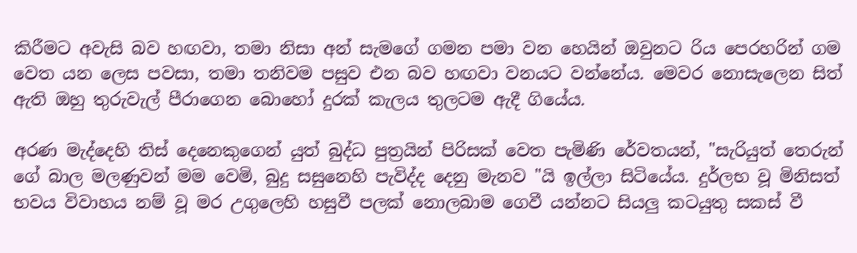කිරීමට අවැසි බව හඟවා, තමා නිසා අන් සැමගේ ගමන පමා වන හෙයින් ඔවුනට රිය පෙරහරින් ගම වෙත යන ලෙස පවසා, තමා තනිවම පසුව එන බව හඟවා වනයට වන්නේය. මෙවර නොසැලෙන සිත් ඇති ඔහු තුරුවැල් පීරාගෙන බොහෝ දුරක් කැලය තුලටම ඇදී ගියේය.

අරණ මැද්දෙහි තිස් දෙනෙකුගෙන් යුත් බුද්ධ පුත්‍රයින් පිරිසක් වෙත පැමිණි රේවතයන්, "සැරියුත් තෙරුන් ගේ බාල මලණුවන් මම වෙමි, බුදු සසුනෙහි පැවිද්ද දෙනු මැනව "යි ඉල්ලා සිටියේය. දුර්ලභ වූ මිනිසත් භවය විවාහය නම් වූ මර උගුලෙහි හසුවී පලක් නොලබාම ගෙවී යන්නට සියලු කටයුතු සකස් වී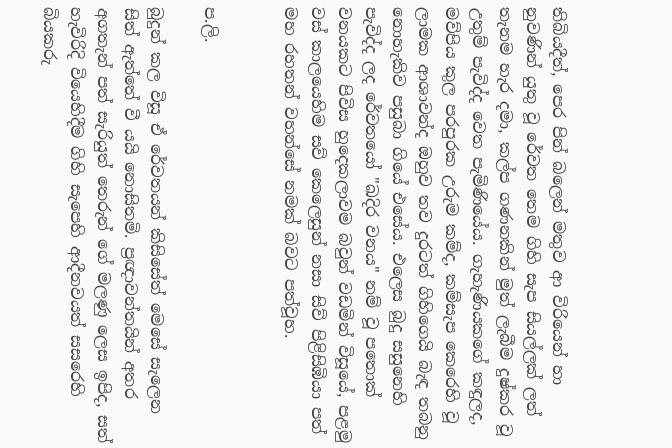තිබියදීත්, පෙර පින් බලෙන් මතුව ආ විරියෙන් හා නුවණින් යුතු වූ රේවත තෙම ගිහි සැප සියල්ලක් ලත් තැනම හැර දමා, කල්ප ගණනකින් මුත් ලැබීම දුෂ්කර වූ උතුම් පැවිද්ද වෙත පැමිණියේය. ගැහැණියකගේ කඳුලද, මව්පිය කුල පරපුරක උරුම කම්ද, කම්සැප කෙරෙහි වූ ලාමක ආශාවන්ද ඔහුව තව දුරටත් ගිහිගෙයි බැඳ තබනු නොහැකිව පසුබා ගියේ එසේය. එලෙස බුදු සසුනෙහි පැවිද්ද ලද රේවතයෝ "ඛදිර වනය" නම් වූ පතොක් වනයකට පිවිස හුදෙකලාවම බවුන් වඩමින් විසූයේ, පළමු වස් කාලයෙහිම සව් කෙලෙසුන් නසා සිව් පිළිසිඹියා පත් මහ රහතන් වහන්සේ නමක් බවට පත්වූහ.


ප.ලි.

බුදුන් කල විසූ ඒ රේවතයන් කිසිසේත් මෙසේ සැලෙන සිත් ඇත්තේ වී යයි නොසිතමි. ප්‍රඥාවන්තයින් අතර අගතැන් පත් සැරියුත් තෙරුන් ගේ මලණු ලෙස ඉපිද, සත් හැවිරිදි වියෙහිදීම ගිහි සැපෙහි ආදීනවයත් සසරෙහි බියකරු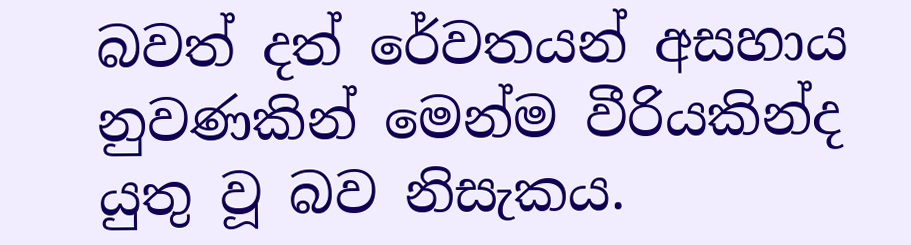බවත් දත් රේවතයන් අසහාය නුවණකින් මෙන්ම වීරියකින්ද යුතු වූ බව නිසැකය.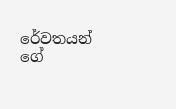රේවතයන් ගේ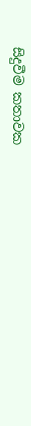සිදුවීම කතාවක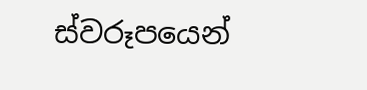ස්වරූපයෙන්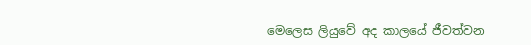මෙලෙස ලියුවේ අද කාලයේ ජීවත්වන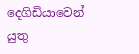දෙගිඩියාවෙන් යුතු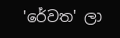'රේවත' ලා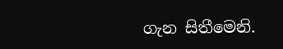ගැන සිතීමෙනි.